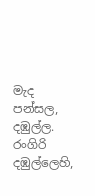මැද පන්සල, දඹුල්ල. රංගිරි දඹුල්ලෙහි,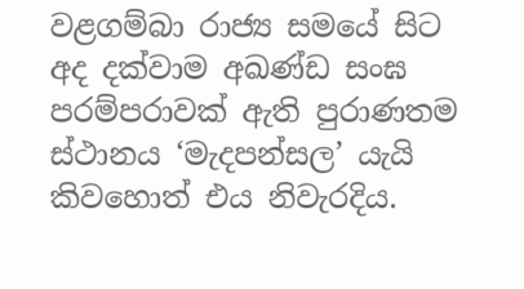වළගම්බා රාජ්‍ය සමයේ සිට අද දක්වාම අඛණ්ඩ සංඝ පරම්පරාවක් ඇති පුරාණතම ස්ථානය ‘මැදපන්සල’ යැයි කිවහොත් එය නිවැරදිය.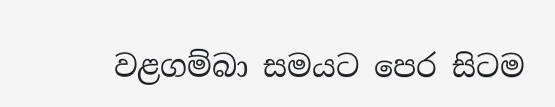වළගම්බා සමයට පෙර සිටම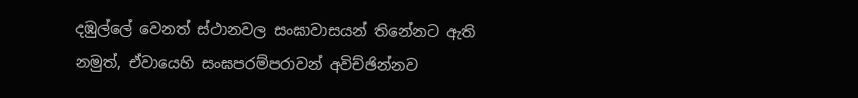දඹුල්ලේ වෙනත් ස්ථානවල සංඝාවාසයන් තිනේනට ඇති නමුත්, ඒවායෙහි සංඝපරම්පරාවන් අවිච්ඡින්නව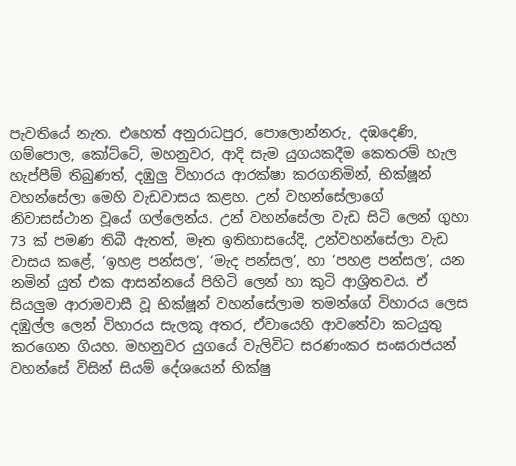පැවතියේ නැත. එහෙත් අනුරාධපුර, පොලොන්නරු, දඹදෙණි, ගම්පොල, කෝට්ටේ, මහනුවර, ආදි සැම යුගයකදීම කෙතරම් හැල හැප්පීම් තිබුණත්, දඹුලු විහාරය ආරක්ෂා කරගනිමින්, භික්ෂූන් වහන්සේලා මෙහි වැඩවාසය කළහ. උන් වහන්සේලාගේ නිවාසස්ථාන වූයේ ගල්ලෙන්ය. උන් වහන්සේලා වැඩ සිටි ලෙන් ගුහා 73 ක් පමණ තිබී ඇතත්, මෑත ඉතිහාසයේදි, උන්වහන්සේලා වැඩ වාසය කළේ, ‘ඉහළ පන්සල’, ‘මැද පන්සල’, හා ‘පහළ පන්සල’, යන නමින් යුත් එක ආසන්නයේ පිහිටි ලෙන් හා කුටි ආශ්‍රිතවය. ඒ සියලුම ආරාමවාසී වූ භික්ෂූන් වහන්සේලාම තමන්ගේ විහාරය ලෙස දඹුල්ල ලෙන් විහාරය සැලකූ අතර, ඒවායෙහි ආවතේවා කටයුතු කරගෙන ගියහ. මහනුවර යුගයේ වැලිවිට සරණංකර සංඝරාජයන් වහන්සේ විසින් සියම් දේශයෙන් භික්ෂු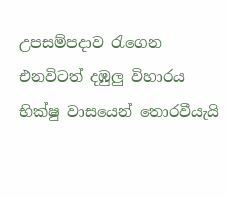උපසම්පදාව රැගෙන එනවිටත් දඹුලු විහාරය භික්ෂු වාසයෙන් තොරවීයැයි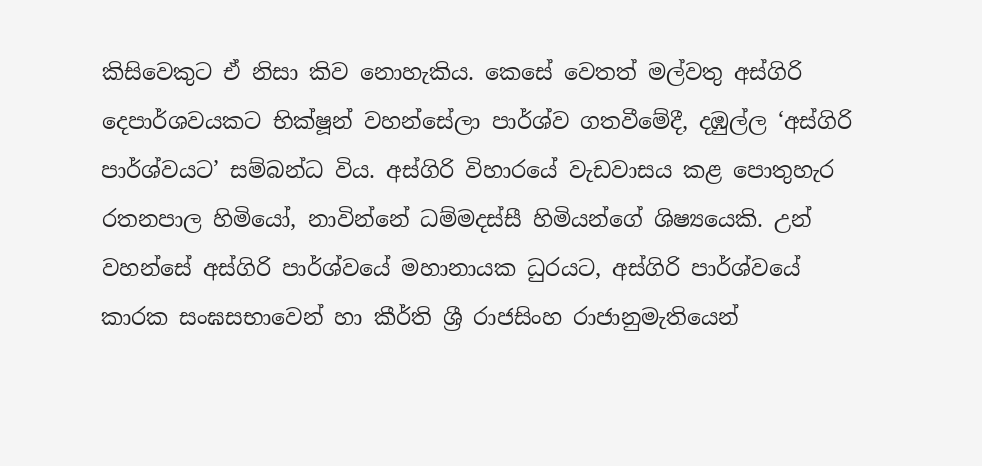කිසිවෙකුට ඒ නිසා කිව නොහැකිය. කෙසේ වෙතත් මල්වතු අස්ගිරි දෙපාර්ශවයකට භික්ෂූන් වහන්සේලා පාර්ශ්ව ගතවීමේදී, දඹුල්ල ‘අස්ගිරි පාර්ශ්වයට’ සම්බන්ධ විය. අස්ගිරි විහාරයේ වැඩවාසය කළ පොතුහැර රතනපාල හිමියෝ, නාවින්නේ ධම්මදස්සී හිමියන්ගේ ශිෂ්‍යයෙකි. උන් වහන්සේ අස්ගිරි පාර්ශ්වයේ මහානායක ධුරයට, අස්ගිරි පාර්ශ්වයේ කාරක සංඝසභාවෙන් හා කීර්ති ශ්‍රී රාජසිංහ රාජානුමැතියෙන්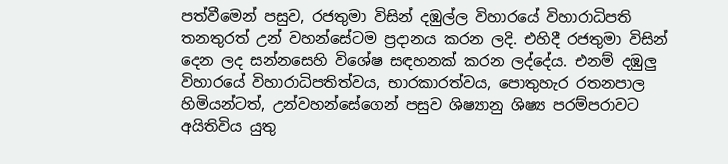පත්වීමෙන් පසුව, රජතුමා විසින් දඹුල්ල විහාරයේ විහාරාධිපති තනතුරත් උන් වහන්සේටම ප්‍රදානය කරන ලදි. එහිදී රජතුමා විසින් දෙන ලද සන්නසෙහි විශේෂ සඳහනක් කරන ලද්දේය. එනම් දඹුලු විහාරයේ විහාරාධිපතිත්වය, භාරකාරත්වය, පොතුහැර රතනපාල හිමියන්ටත්, උන්වහන්සේගෙන් පසුව ශිෂ්‍යානු ශිෂ්‍ය පරම්පරාවට අයිතිවිය යුතු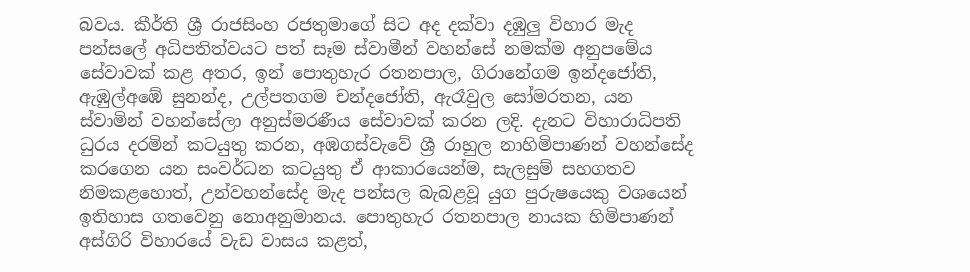බවය. කීර්ති ශ්‍රී රාජසිංහ රජතුමාගේ සිට අද දක්වා දඹුලු විහාර මැද පන්සලේ අධිපතිත්වයට පත් සෑම ස්වාමීන් වහන්සේ නමක්ම අනුපමේය සේවාවක් කළ අතර, ඉන් පොතුහැර රතනපාල, ගිරානේගම ඉන්දජෝති, ඇඹුල්අඹේ සුනන්ද, උල්පතගම චන්දජෝති, ඇරෑවුල සෝමරතන, යන ස්වාමින් වහන්සේලා අනුස්මරණීය සේවාවක් කරන ලදි. දැනට විහාරාධිපති ධුරය දරමින් කටයුතු කරන, අඹගස්වැවේ ශ්‍රී රාහුල නාහිමිපාණන් වහන්සේද කරගෙන යන සංවර්ධන කටයුතු ඒ ආකාරයෙන්ම, සැලසුම් සහගතව නිමකළහොත්, උන්වහන්සේද මැද පන්සල බැබළවූ යුග පුරුෂයෙකු වශයෙන් ඉතිහාස ගතවෙනු නොඅනුමානය. පොතුහැර රතනපාල නායක හිමිපාණන් අස්ගිරි විහාරයේ වැඩ වාසය කළත්,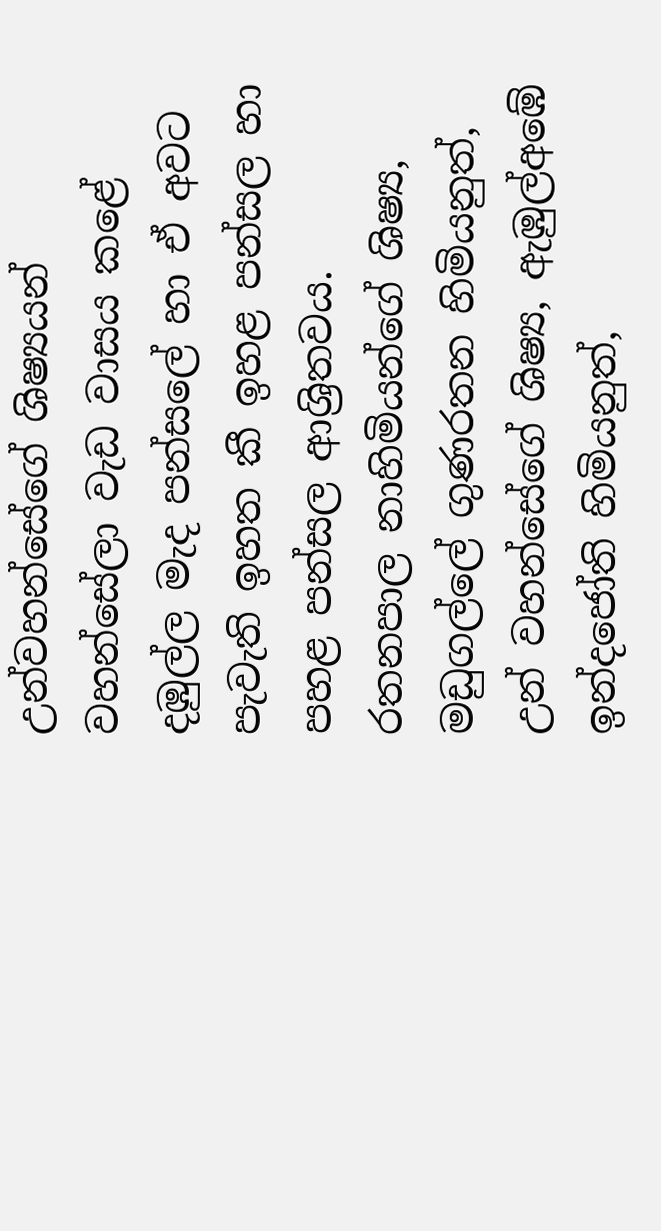උන්වහන්සේගේ ශිෂ්‍යයන් වහන්සේලා වැඩ වාසය කළේ දඹුල්ල මැද පන්සලේ හා ඒ අවට පැවැති ඉහත කී ඉහළ පන්සල හා පහළ පන්සල ආශ්‍රිතවය. රතනපාල නාහිමියන්ගේ ශිෂ්‍ය, මඩුගල්ලේ ගුණරතන හිමියනුත්, උන් වහන්සේගේ ශිෂ්‍ය, ඇඹුල්අඹේ ඉන්දජෝති හිමියනුත්,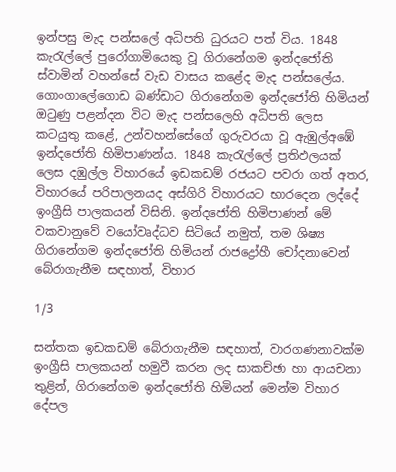ඉන්පසු මැද පන්සලේ අධිපති ධුරයට පත් විය. 1848 කැරැල්ලේ පුරෝගාමියෙකු වූ ගිරානේගම ඉන්දජෝති ස්වාමින් වහන්සේ වැඩ වාසය කළේද මැද පන්සලේය. ගොංගාලේගොඩ බණ්ඩාට ගිරානේගම ඉන්දජෝති හිමියන් ඔටුණු පළන්දන විට මැද පන්සලෙහි අධිපති ලෙස කටයුතු කළේ, උන්වහන්සේගේ ගුරුවරයා වූ ඇඹුල්අඹේ ඉන්දජෝති හිමිපාණන්ය. 1848 කැරැල්ලේ ප්‍රතිඵලයක් ලෙස දඹුල්ල විහාරයේ ඉඩකඩම් රජයට පවරා ගත් අතර, විහාරයේ පරිපාලනයද අස්ගිරි විහාරයට භාරදෙන ලද්දේ ඉංග්‍රීසි පාලකයන් විසිනි. ඉන්දජෝති හිමිපාණන් මේ වකවානුවේ වයෝවෘද්ධව සිටියේ නමුත්, තම ශිෂ්‍ය ගිරානේගම ඉන්දජෝති හිමියන් රාජද්‍රෝහී චෝදනාවෙන් බේරාගැනීම සඳහාත්, විහාර

1/3

සන්තක ඉඩකඩම් බේරාගැනීම සඳහාත්, වාරගණනාවක්ම ඉංග්‍රීසි පාලකයන් හමුවී කරන ලද සාකච්ඡා හා ආයචනා තුළින්, ගිරානේගම ඉන්දජෝති හිමියන් මෙන්ම විහාර දේපල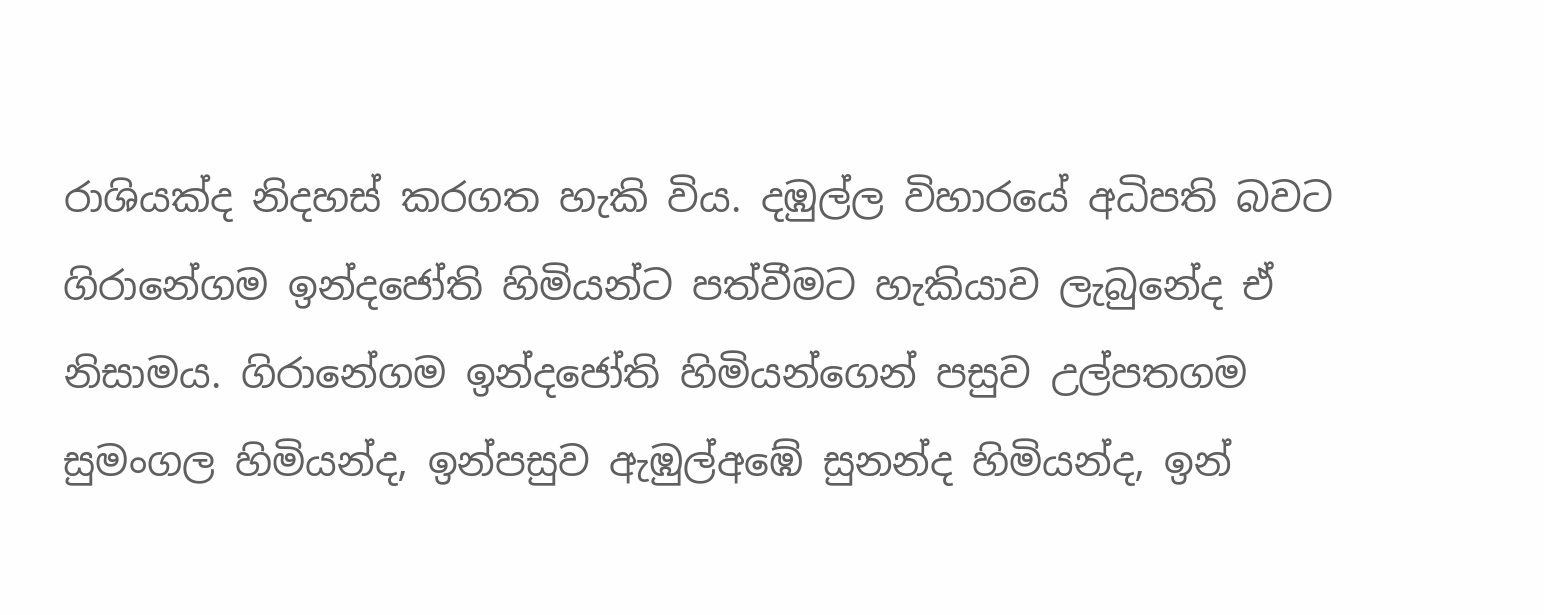රාශියක්ද නිදහස් කරගත හැකි විය. දඹුල්ල විහාරයේ අධිපති බවට ගිරානේගම ඉන්දජෝති හිමියන්ට පත්වීමට හැකියාව ලැබුනේද ඒ නිසාමය. ගිරානේගම ඉන්දජෝති හිමියන්ගෙන් පසුව උල්පතගම සුමංගල හිමියන්ද, ඉන්පසුව ඇඹුල්අඹේ සුනන්ද හිමියන්ද, ඉන්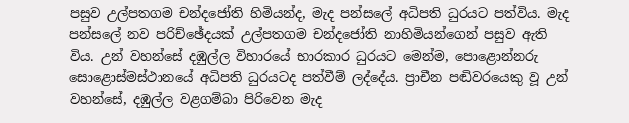පසුව උල්පතගම චන්දජෝති හිමියන්ද, මැද පන්සලේ අධිපති ධුරයට පත්විය. මැද පන්සලේ නව පරිච්ඡේදයක් උල්පතගම චන්දජෝති නාහිමියන්ගෙන් පසුව ඇති විය. උන් වහන්සේ දඹුල්ල විහාරයේ භාරකාර ධුරයට මෙන්ම, පොළොන්නරු සොළොස්මස්ථානයේ අධිපති ධුරයටද පත්වීම් ලද්දේය. ප්‍රාචීන පඬිවරයෙකු වූ උන් වහන්සේ, දඹුල්ල වළගම්බා පිරිවෙන මැද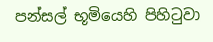පන්සල් භූමියෙහි පිහිටුවා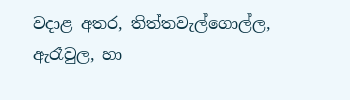වදාළ අතර, තිත්තවැල්ගොල්ල, ඇරෑවුල, හා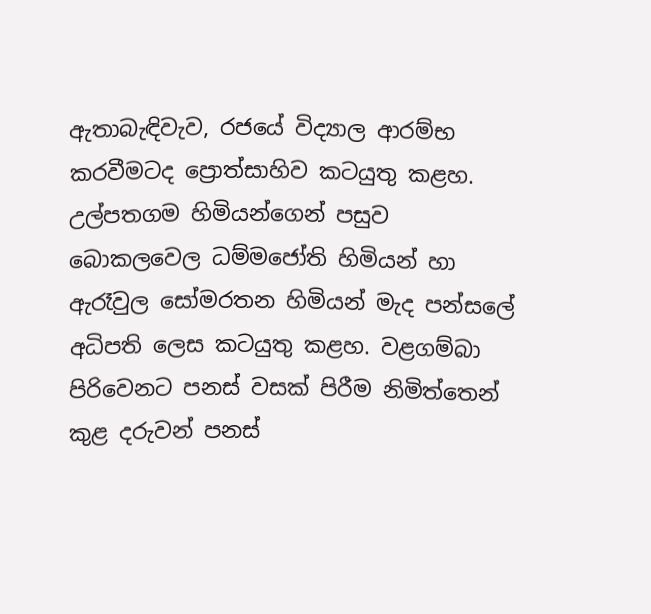ඇතාබැඳිවැව, රජයේ විද්‍යාල ආරම්භ කරවීමටද ප්‍රොත්සාහිව කටයුතු කළහ. උල්පතගම හිමියන්ගෙන් පසුව බොකලවෙල ධම්මජෝති හිමියන් හා ඇරෑවුල සෝමරතන හිමියන් මැද පන්සලේ අධිපති ලෙස කටයුතු කළහ. වළගම්බා පිරිවෙනට පනස් වසක් පිරීම නිමිත්තෙන් කුළ දරුවන් පනස්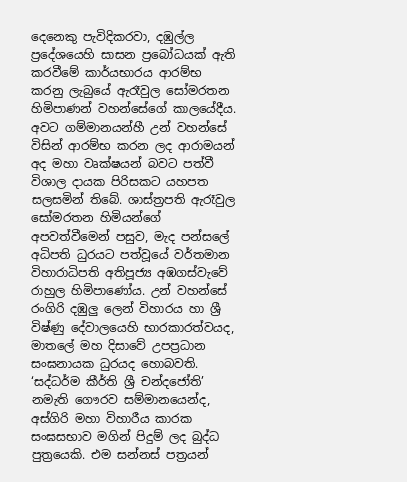දෙනෙකු පැවිදිකරවා, දඹුල්ල ප්‍රදේශයෙහි සාසන ප්‍රබෝධයක් ඇති කරවීමේ කාර්යභාරය ආරම්භ කරනු ලැබුයේ ඇරෑවුල සෝමරතන හිමිපාණන් වහන්සේගේ කාලයේදීය. අවට ගම්මානයන්හී උන් වහන්සේ විසින් ආරම්භ කරන ලද ආරාමයන් අද මහා වෘක්ෂයන් බවට පත්වී විශාල දායක පිරිසකට යහපත සලසමින් තිබේ. ශාස්ත්‍රපති ඇරෑවුල සෝමරතන හිමියන්ගේ අපවත්වීමෙන් පසුව, මැද පන්සලේ අධිපති ධුරයට පත්වූයේ වර්තමාන විහාරාධිපති අතිපූජ්‍ය අඹගස්වැවේ රාහුල හිමිපාණෝය. උන් වහන්සේ රංගිරි දඹුලු ලෙන් විහාරය හා ශ්‍රී විෂ්ණු දේවාලයෙහි භාරකාරත්වයද, මාතලේ මහ දිසාවේ උපප්‍රධාන සංඝනායක ධුරයද හොබවති. ‘සද්ධර්ම කීර්ති ශ්‍රී චන්දජෝති’ නමැති ගෞරව සම්මානයෙන්ද, අස්ගිරි මහා විහාරීය කාරක සංඝසභාව මගින් පිදුම් ලද බුද්ධ පුත්‍රයෙකි. එම සන්නස් පත්‍රයන්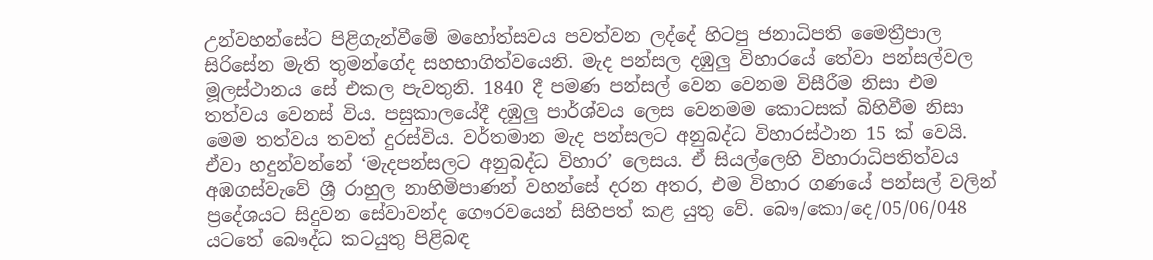උන්වහන්සේට පිළිගැන්වීමේ මහෝත්සවය පවත්වන ලද්දේ හිටපු ජනාධිපති මෛත්‍රීපාල සිරිසේන මැති තුමන්ගේද සහභාගිත්වයෙනි. මැද පන්සල දඹුලු විහාරයේ තේවා පන්සල්වල මූලස්ථානය සේ එකල පැවතුනි. 1840 දී පමණ පන්සල් වෙන වෙනම විසීරීම නිසා එම තත්වය වෙනස් විය. පසුකාලයේදී දඹුලු පාර්ශ්වය ලෙස වෙනමම කොටසක් බිහිවීම නිසා මෙම තත්වය තවත් දුරස්විය. වර්තමාන මැද පන්සලට අනුබද්ධ විහාරස්ථාන 15 ක් වෙයි. ඒවා හදුන්වන්නේ ‘මැදපන්සලට අනුබද්ධ විහාර’ ලෙසය. ඒ සියල්ලෙහි විහාරාධිපතිත්වය අඹගස්වැවේ ශ්‍රී රාහුල නාහිමිපාණන් වහන්සේ දරන අතර, එම විහාර ගණයේ පන්සල් වලින් ප්‍රදේශයට සිදුවන සේවාවන්ද ගෞරවයෙන් සිහිපත් කළ යුතු වේ. බෞ/කො/දෙ/05/06/048 යටතේ බෞද්ධ කටයුතු පිළිබඳ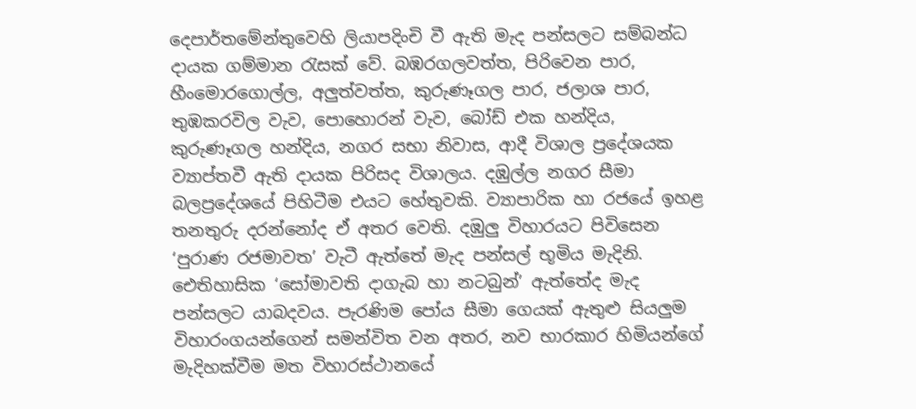දෙපාර්තමේන්තුවෙහි ලියාපදිංචි වී ඇති මැද පන්සලට සම්බන්ධ දායක ගම්මාන රැසක් වේ. බඹරගලවත්ත, පිරිවෙන පාර, හීංමොරගොල්ල, අලුත්වත්ත, කුරුණෑගල පාර, ජලාශ පාර, තුඹකරවිල වැව, පොහොරන් වැව, බෝඩ් එක හන්දිය, කුරුණෑගල හන්දිය, නගර සභා නිවාස, ආදී විශාල ප්‍රදේශයක ව්‍යාප්තවී ඇති දායක පිරිසද විශාලය. දඹුල්ල නගර සීමා බලප්‍රදේශයේ පිහිටීම එයට හේතුවකි. ව්‍යාපාරික හා රජයේ ඉහළ තනතුරු දරන්නෝද ඒ අතර වෙති. දඹුලු විහාරයට පිවිසෙන ‘පුරාණ රජමාවත’ වැටී ඇත්තේ මැද පන්සල් භූමිය මැදිනි. ඓතිහාසික ‘සෝමාවති දාගැබ හා නටබුන්’ ඇත්තේද මැද පන්සලට යාබදවය. පැරණිම පෝය සීමා ගෙයක් ඇතුළු සියලුම විහාරංගයන්ගෙන් සමන්විත වන අතර, නව භාරකාර හිමියන්ගේ මැදිහක්වීම මත විහාරස්ථානයේ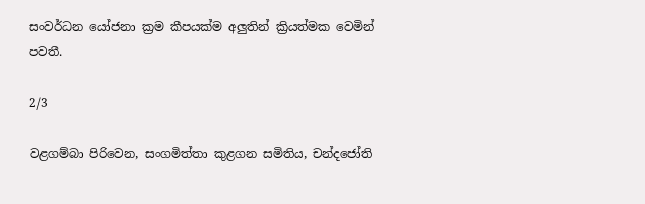සංවර්ධන යෝජනා ක්‍රම කීපයක්ම අලුතින් ක්‍රියත්මක වෙමින් පවතී.

2/3

වළගම්බා පිරිවෙන, සංගමිත්තා කුළගන සමිතිය, චන්දජෝති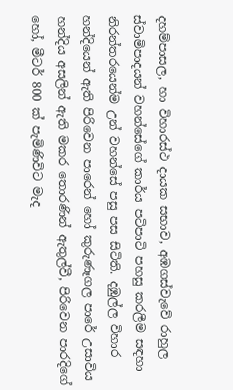දහම්පාසල, හා විහාරස්ථ දායක සභාව, අඹගස්වැවේ රාහුල ස්වාමිපාදයන් වහන්සේගේ කාර්ය පටිපාටි පහසු කරලීම සඳහා නිරන්තරයෙන්ම උන් වහන්සේ පසු පස සිටිති. දඹුල්ල විහාර හන්දියෙන් ඇති පිරිවෙන පාරෙන් හෝ කුරුණෑගල පාරේ උසාවිය හන්දිය අසලින් ඇති මකර තොරණින් ඇතුල්වී, පිරිවෙන පාරදිගේ හෝ, මීටර් 800 ක් පැමිණිවිට මැද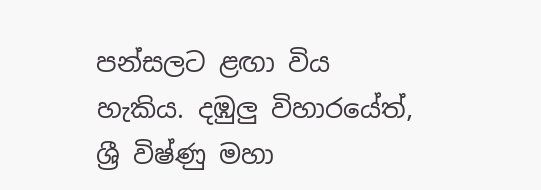පන්සලට ළඟා විය හැකිය. දඹුලු විහාරයේත්, ශ්‍රී විෂ්ණු මහා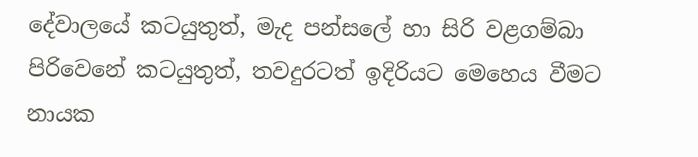දේවාලයේ කටයුතුත්, මැද පන්සලේ හා සිරි වළගම්බා පිරිවෙනේ කටයුතුත්, තවදුරටත් ඉදිරියට මෙහෙය වීමට නායක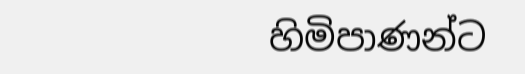හිමිපාණන්ට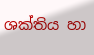ශක්තිය හා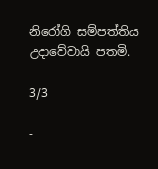නිරෝගි සම්පත්තිය උදාවේවායි පතමි.

3/3

-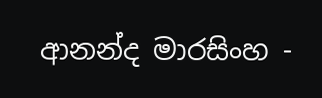ආනන්ද මාරසිංහ -